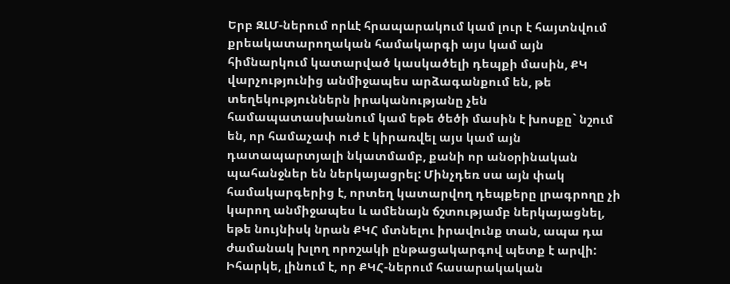Երբ ԶԼՄ-ներում որևէ հրապարակում կամ լուր է հայտնվում քրեակատարողական համակարգի այս կամ այն հիմնարկում կատարված կասկածելի դեպքի մասին, ՔԿ վարչությունից անմիջապես արձագանքում են, թե տեղեկություններն իրականությանը չեն համապատասխանում կամ եթե ծեծի մասին է խոսքը` նշում են, որ համաչափ ուժ է կիրառվել այս կամ այն դատապարտյալի նկատմամբ, քանի որ անօրինական պահանջներ են ներկայացրել: Մինչդեռ սա այն փակ համակարգերից է, որտեղ կատարվող դեպքերը լրագրողը չի կարող անմիջապես և ամենայն ճշտությամբ ներկայացնել, եթե նույնիսկ նրան ՔԿՀ մտնելու իրավունք տան, ապա դա ժամանակ խլող որոշակի ընթացակարգով պետք է արվի: Իհարկե, լինում է, որ ՔԿՀ-ներում հասարակական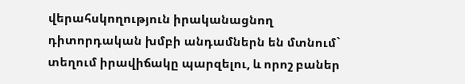վերահսկողություն իրականացնող դիտորդական խմբի անդամներն են մտնում` տեղում իրավիճակը պարզելու, և որոշ բաներ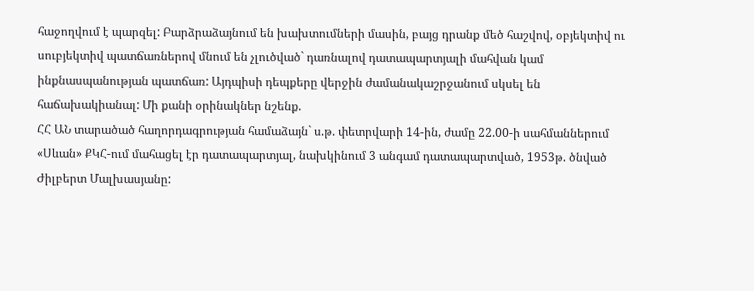հաջողվում է պարզել: Բարձրաձայնում են խախտումների մասին, բայց դրանք մեծ հաշվով, օբյեկտիվ ու սուբյեկտիվ պատճառներով մնում են չլուծված` դառնալով դատապարտյալի մահվան կամ ինքնասպանության պատճառ: Այդպիսի դեպքերը վերջին ժամանակաշրջանում սկսել են հաճախակիանալ: Մի քանի օրինակներ նշենք.
ՀՀ ԱՆ տարածած հաղորդագրության համաձայն` ս.թ. փետրվարի 14-ին, ժամը 22.00-ի սահմաններում «Սևան» ՔԿՀ-ում մահացել էր դատապարտյալ, նախկինում 3 անգամ դատապարտված, 1953թ. ծնված Ժիլբերտ Մալխասյանը: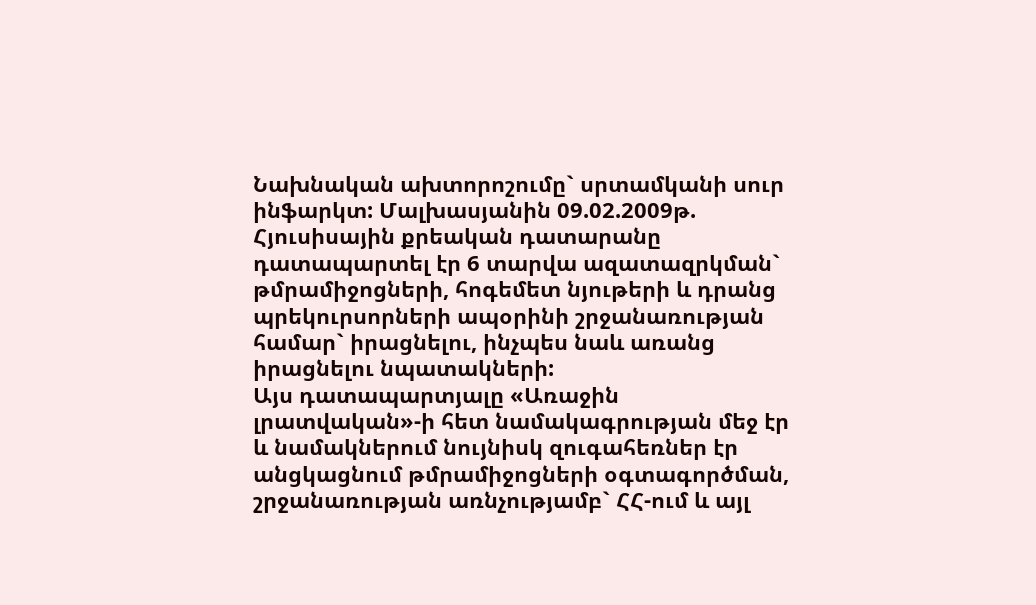Նախնական ախտորոշումը` սրտամկանի սուր ինֆարկտ: Մալխասյանին 09.02.2009թ. Հյուսիսային քրեական դատարանը դատապարտել էր 6 տարվա ազատազրկման` թմրամիջոցների, հոգեմետ նյութերի և դրանց պրեկուրսորների ապօրինի շրջանառության համար` իրացնելու, ինչպես նաև առանց իրացնելու նպատակների:
Այս դատապարտյալը «Առաջին լրատվական»-ի հետ նամակագրության մեջ էր և նամակներում նույնիսկ զուգահեռներ էր անցկացնում թմրամիջոցների օգտագործման, շրջանառության առնչությամբ` ՀՀ-ում և այլ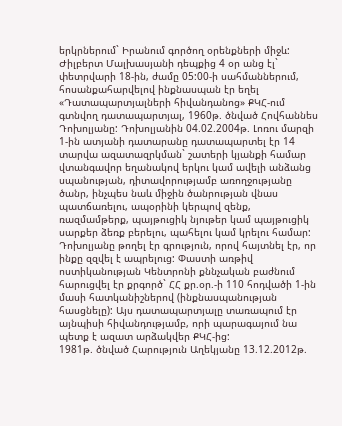երկրներում` Իրանում գործող օրենքների միջև: Ժիլբերտ Մալխասյանի դեպքից 4 օր անց էլ` փետրվարի 18-ին, ժամը 05:00-ի սահմաններում, հոսանքահարվելով ինքնասպան էր եղել «Դատապարտյալների հիվանդանոց» ՔԿՀ-ում գտնվող դատապարտյալ, 1960թ. ծնված Հովհաննես Դոխոլյանը: Դոխոլյանին 04.02.2004թ. Լոռու մարզի 1-ին ատյանի դատարանը դատապարտել էր 14 տարվա ազատազրկման` շատերի կյանքի համար վտանգավոր եղանակով երկու կամ ավելի անձանց սպանության, դիտավորությամբ առողջությանը ծանր, ինչպես նաև միջին ծանրության վնաս պատճառելու, ապօրինի կերպով զենք, ռազմամթերք, պայթուցիկ նյութեր կամ պայթուցիկ սարքեր ձեռք բերելու, պահելու կամ կրելու համար: Դոխոլյանը թողել էր գրություն, որով հայտնել էր, որ ինքը զզվել է ապրելուց: Փաստի առթիվ ոստիկանության Կենտրոնի քննչական բաժնում հարուցվել էր քրգործ` ՀՀ քր.օր.-ի 110 հոդվածի 1-ին մասի հատկանիշներով (ինքնասպանության հասցնելը): Այս դատապարտյալը տառապում էր այնպիսի հիվանդությամբ, որի պարագայում նա պետք է ազատ արձակվեր ՔԿՀ-ից:
1981թ. ծնված Հարություն Աղեկյանը 13.12.2012թ.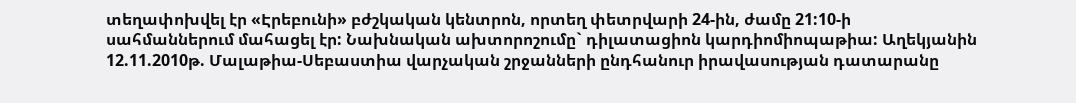տեղափոխվել էր «Էրեբունի» բժշկական կենտրոն, որտեղ փետրվարի 24-ին, ժամը 21:10-ի սահմաններում մահացել էր: Նախնական ախտորոշումը` դիլատացիոն կարդիոմիոպաթիա: Աղեկյանին 12.11.2010թ. Մալաթիա-Սեբաստիա վարչական շրջանների ընդհանուր իրավասության դատարանը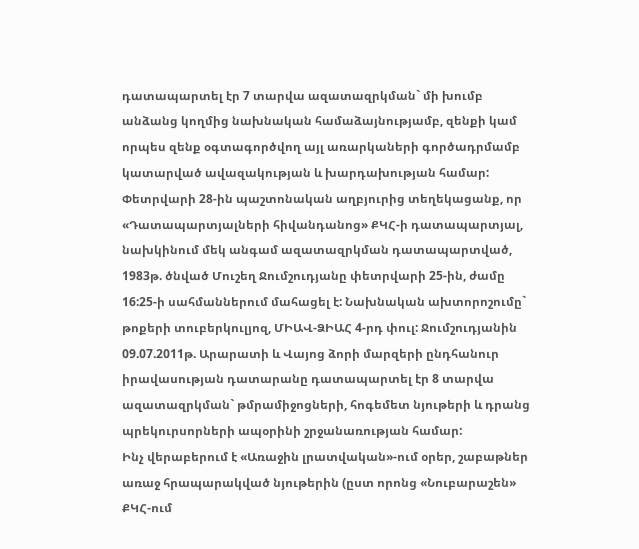դատապարտել էր 7 տարվա ազատազրկման` մի խումբ անձանց կողմից նախնական համաձայնությամբ, զենքի կամ որպես զենք օգտագործվող այլ առարկաների գործադրմամբ կատարված ավազակության և խարդախության համար:
Փետրվարի 28-ին պաշտոնական աղբյուրից տեղեկացանք, որ «Դատապարտյալների հիվանդանոց» ՔԿՀ-ի դատապարտյալ, նախկինում մեկ անգամ ազատազրկման դատապարտված, 1983թ. ծնված Մուշեղ Ջումշուդյանը փետրվարի 25-ին, ժամը 16:25-ի սահմաններում մահացել է: Նախնական ախտորոշումը` թոքերի տուբերկուլյոզ, ՄԻԱՎ-ՁԻԱՀ 4-րդ փուլ: Ջումշուդյանին 09.07.2011թ. Արարատի և Վայոց ձորի մարզերի ընդհանուր իրավասության դատարանը դատապարտել էր 8 տարվա ազատազրկման` թմրամիջոցների, հոգեմետ նյութերի և դրանց պրեկուրսորների ապօրինի շրջանառության համար:
Ինչ վերաբերում է «Առաջին լրատվական»-ում օրեր, շաբաթներ առաջ հրապարակված նյութերին (ըստ որոնց «Նուբարաշեն» ՔԿՀ-ում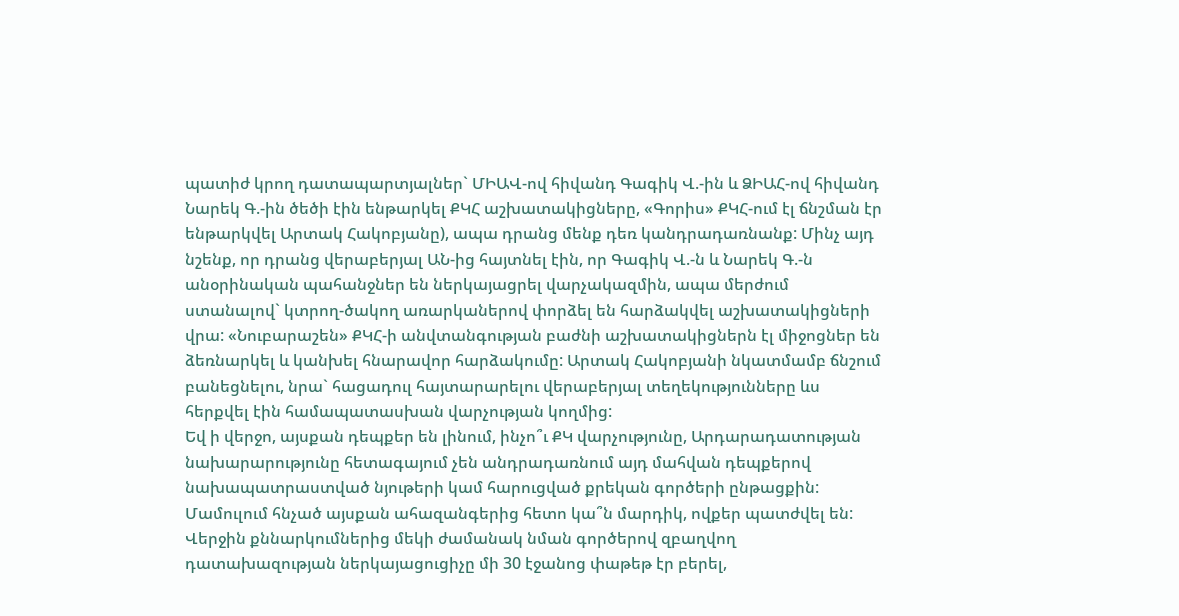պատիժ կրող դատապարտյալներ` ՄԻԱՎ-ով հիվանդ Գագիկ Վ.-ին և ՁԻԱՀ-ով հիվանդ Նարեկ Գ.-ին ծեծի էին ենթարկել ՔԿՀ աշխատակիցները, «Գորիս» ՔԿՀ-ում էլ ճնշման էր ենթարկվել Արտակ Հակոբյանը), ապա դրանց մենք դեռ կանդրադառնանք: Մինչ այդ նշենք, որ դրանց վերաբերյալ ԱՆ-ից հայտնել էին, որ Գագիկ Վ.-ն և Նարեկ Գ.-ն անօրինական պահանջներ են ներկայացրել վարչակազմին, ապա մերժում ստանալով` կտրող-ծակող առարկաներով փորձել են հարձակվել աշխատակիցների վրա: «Նուբարաշեն» ՔԿՀ-ի անվտանգության բաժնի աշխատակիցներն էլ միջոցներ են ձեռնարկել և կանխել հնարավոր հարձակումը: Արտակ Հակոբյանի նկատմամբ ճնշում բանեցնելու, նրա` հացադուլ հայտարարելու վերաբերյալ տեղեկությունները ևս հերքվել էին համապատասխան վարչության կողմից:
Եվ ի վերջո, այսքան դեպքեր են լինում, ինչո՞ւ ՔԿ վարչությունը, Արդարադատության նախարարությունը հետագայում չեն անդրադառնում այդ մահվան դեպքերով նախապատրաստված նյութերի կամ հարուցված քրեկան գործերի ընթացքին: Մամուլում հնչած այսքան ահազանգերից հետո կա՞ն մարդիկ, ովքեր պատժվել են: Վերջին քննարկումներից մեկի ժամանակ նման գործերով զբաղվող դատախազության ներկայացուցիչը մի 30 էջանոց փաթեթ էր բերել,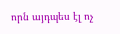որն այդպես էլ ոչ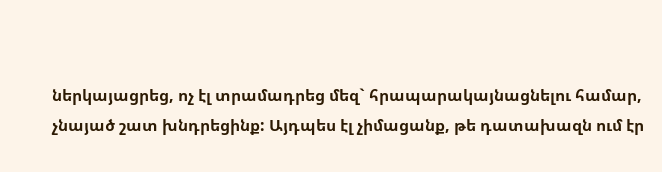ներկայացրեց, ոչ էլ տրամադրեց մեզ` հրապարակայնացնելու համար, չնայած շատ խնդրեցինք: Այդպես էլ չիմացանք, թե դատախազն ում էր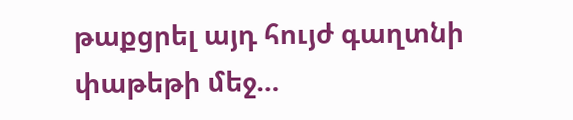թաքցրել այդ հույժ գաղտնի փաթեթի մեջ…